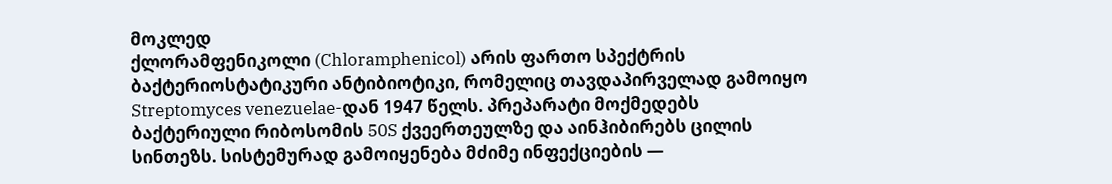მოკლედ
ქლორამფენიკოლი (Chloramphenicol) არის ფართო სპექტრის ბაქტერიოსტატიკური ანტიბიოტიკი, რომელიც თავდაპირველად გამოიყო Streptomyces venezuelae-დან 1947 წელს. პრეპარატი მოქმედებს ბაქტერიული რიბოსომის 50S ქვეერთეულზე და აინჰიბირებს ცილის სინთეზს. სისტემურად გამოიყენება მძიმე ინფექციების —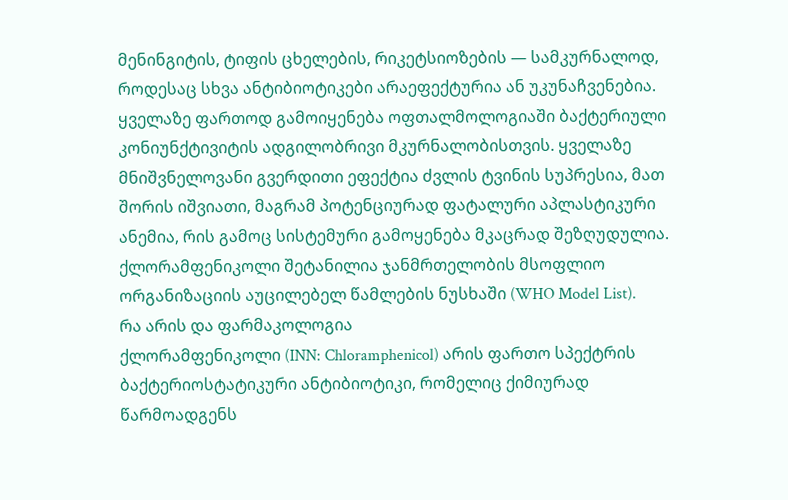მენინგიტის, ტიფის ცხელების, რიკეტსიოზების — სამკურნალოდ, როდესაც სხვა ანტიბიოტიკები არაეფექტურია ან უკუნაჩვენებია. ყველაზე ფართოდ გამოიყენება ოფთალმოლოგიაში ბაქტერიული კონიუნქტივიტის ადგილობრივი მკურნალობისთვის. ყველაზე მნიშვნელოვანი გვერდითი ეფექტია ძვლის ტვინის სუპრესია, მათ შორის იშვიათი, მაგრამ პოტენციურად ფატალური აპლასტიკური ანემია, რის გამოც სისტემური გამოყენება მკაცრად შეზღუდულია. ქლორამფენიკოლი შეტანილია ჯანმრთელობის მსოფლიო ორგანიზაციის აუცილებელ წამლების ნუსხაში (WHO Model List).
რა არის და ფარმაკოლოგია
ქლორამფენიკოლი (INN: Chloramphenicol) არის ფართო სპექტრის ბაქტერიოსტატიკური ანტიბიოტიკი, რომელიც ქიმიურად წარმოადგენს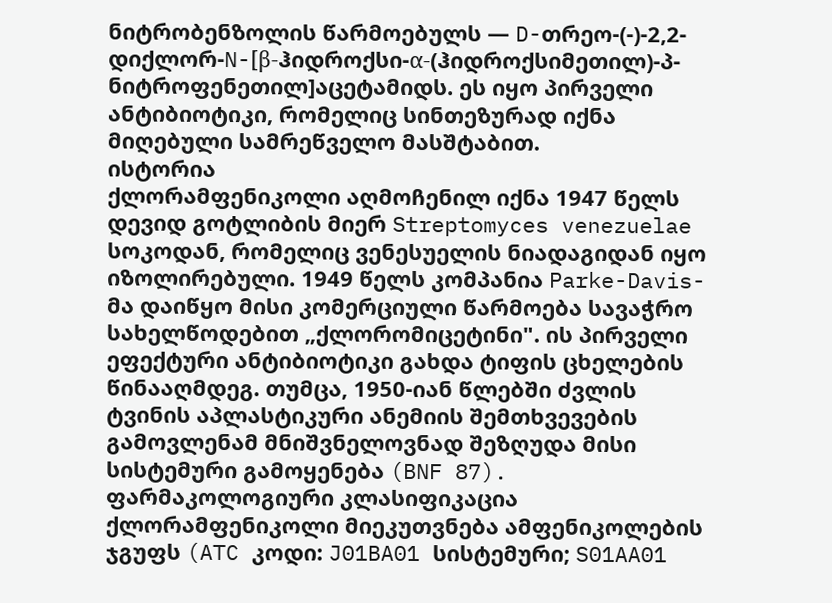ნიტრობენზოლის წარმოებულს — D-თრეო-(-)-2,2-დიქლორ-N-[β-ჰიდროქსი-α-(ჰიდროქსიმეთილ)-პ-ნიტროფენეთილ]აცეტამიდს. ეს იყო პირველი ანტიბიოტიკი, რომელიც სინთეზურად იქნა მიღებული სამრეწველო მასშტაბით.
ისტორია
ქლორამფენიკოლი აღმოჩენილ იქნა 1947 წელს დევიდ გოტლიბის მიერ Streptomyces venezuelae სოკოდან, რომელიც ვენესუელის ნიადაგიდან იყო იზოლირებული. 1949 წელს კომპანია Parke-Davis-მა დაიწყო მისი კომერციული წარმოება სავაჭრო სახელწოდებით „ქლორომიცეტინი". ის პირველი ეფექტური ანტიბიოტიკი გახდა ტიფის ცხელების წინააღმდეგ. თუმცა, 1950-იან წლებში ძვლის ტვინის აპლასტიკური ანემიის შემთხვევების გამოვლენამ მნიშვნელოვნად შეზღუდა მისი სისტემური გამოყენება (BNF 87).
ფარმაკოლოგიური კლასიფიკაცია
ქლორამფენიკოლი მიეკუთვნება ამფენიკოლების ჯგუფს (ATC კოდი: J01BA01 სისტემური; S01AA01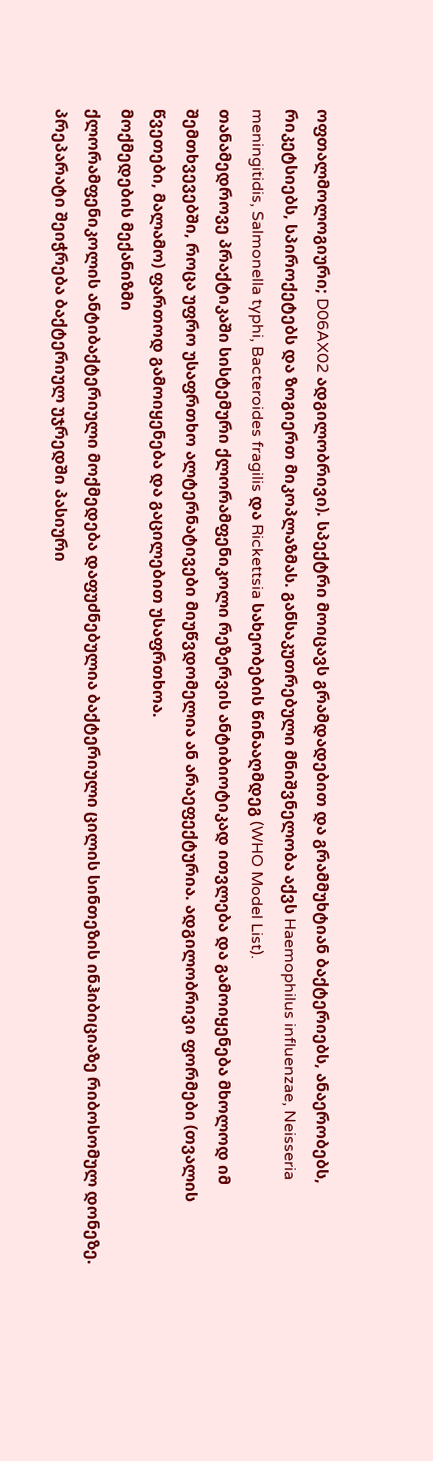ოფთალმოლოგიური; D06AX02 ადგილობრივი). სპექტრი მოიცავს გრამდადებით და გრამმუხტიან ბაქტერიებს, ანაერობებს, რიკეტსიებს, სპიროქეტებს და ზოგიერთ მიკოპლაზმას. განსაკუთრებული მნიშვნელობა აქვს Haemophilus influenzae, Neisseria meningitidis, Salmonella typhi, Bacteroides fragilis და Rickettsia სახეობების წინააღმდეგ (WHO Model List).
თანამედროვე პრაქტიკაში სისტემური ქლორამფენიკოლი რეზერვის ანტიბიოტიკად ითვლება და გამოიყენება მხოლოდ იმ შემთხვევებში, როცა უფრო უსაფრთხო ალტერნატივები მიუწვდომელია ან არაეფექტურია. ადგილობრივი ფორმები (თვალის წვეთები, მალამო) ფართოდ გამოიყენება და გაცილებით უსაფრთხოა.
მოქმედების მექანიზმი
ქლორამფენიკოლის ანტიბაქტერიული მოქმედება დაფუძნებულია ბაქტერიული ცილის სინთეზის ინჰიბიციაზე რიბოსომულ დონეზე. პრეპარატი შეიჭრება ბაქტერიულ უჯრედში პასიური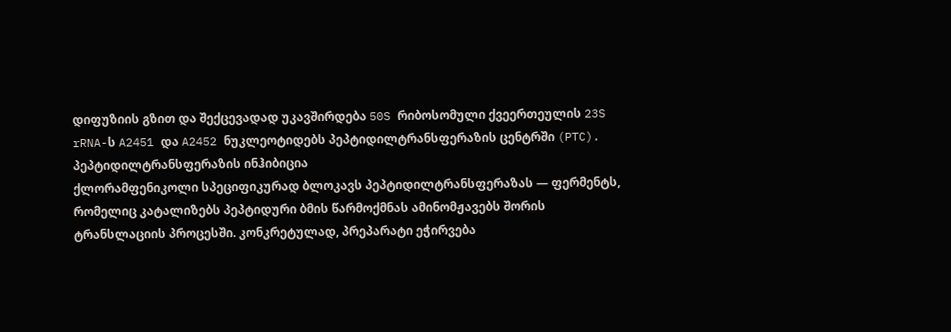დიფუზიის გზით და შექცევადად უკავშირდება 50S რიბოსომული ქვეერთეულის 23S rRNA-ს A2451 და A2452 ნუკლეოტიდებს პეპტიდილტრანსფერაზის ცენტრში (PTC).
პეპტიდილტრანსფერაზის ინჰიბიცია
ქლორამფენიკოლი სპეციფიკურად ბლოკავს პეპტიდილტრანსფერაზას — ფერმენტს, რომელიც კატალიზებს პეპტიდური ბმის წარმოქმნას ამინომჟავებს შორის ტრანსლაციის პროცესში. კონკრეტულად, პრეპარატი ეჭირვება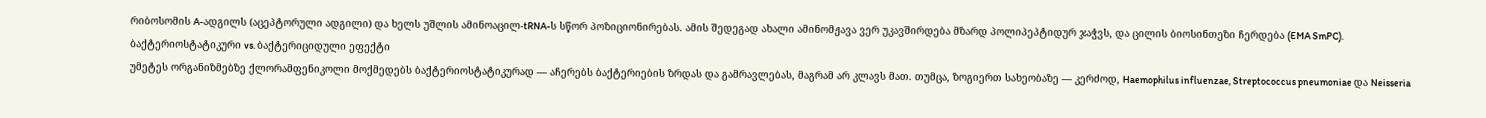რიბოსომის A-ადგილს (აცეპტორული ადგილი) და ხელს უშლის ამინოაცილ-tRNA-ს სწორ პოზიციონირებას. ამის შედეგად ახალი ამინომჟავა ვერ უკავშირდება მზარდ პოლიპეპტიდურ ჯაჭვს, და ცილის ბიოსინთეზი ჩერდება (EMA SmPC).
ბაქტერიოსტატიკური vs. ბაქტერიციდული ეფექტი
უმეტეს ორგანიზმებზე ქლორამფენიკოლი მოქმედებს ბაქტერიოსტატიკურად — აჩერებს ბაქტერიების ზრდას და გამრავლებას, მაგრამ არ კლავს მათ. თუმცა, ზოგიერთ სახეობაზე — კერძოდ, Haemophilus influenzae, Streptococcus pneumoniae და Neisseria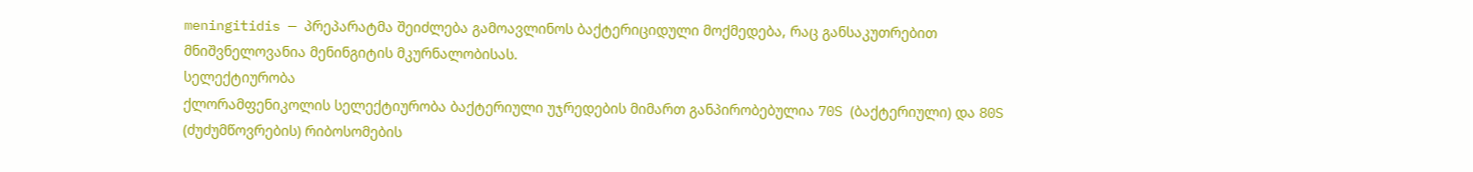meningitidis — პრეპარატმა შეიძლება გამოავლინოს ბაქტერიციდული მოქმედება, რაც განსაკუთრებით მნიშვნელოვანია მენინგიტის მკურნალობისას.
სელექტიურობა
ქლორამფენიკოლის სელექტიურობა ბაქტერიული უჯრედების მიმართ განპირობებულია 70S (ბაქტერიული) და 80S (ძუძუმწოვრების) რიბოსომების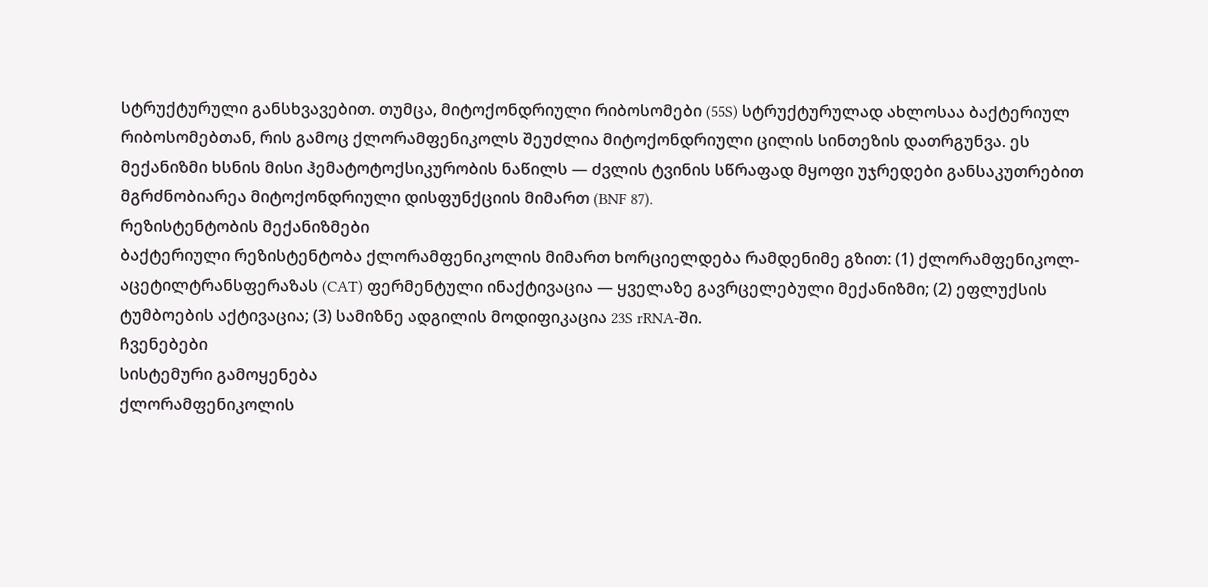სტრუქტურული განსხვავებით. თუმცა, მიტოქონდრიული რიბოსომები (55S) სტრუქტურულად ახლოსაა ბაქტერიულ რიბოსომებთან, რის გამოც ქლორამფენიკოლს შეუძლია მიტოქონდრიული ცილის სინთეზის დათრგუნვა. ეს მექანიზმი ხსნის მისი ჰემატოტოქსიკურობის ნაწილს — ძვლის ტვინის სწრაფად მყოფი უჯრედები განსაკუთრებით მგრძნობიარეა მიტოქონდრიული დისფუნქციის მიმართ (BNF 87).
რეზისტენტობის მექანიზმები
ბაქტერიული რეზისტენტობა ქლორამფენიკოლის მიმართ ხორციელდება რამდენიმე გზით: (1) ქლორამფენიკოლ-აცეტილტრანსფერაზას (CAT) ფერმენტული ინაქტივაცია — ყველაზე გავრცელებული მექანიზმი; (2) ეფლუქსის ტუმბოების აქტივაცია; (3) სამიზნე ადგილის მოდიფიკაცია 23S rRNA-ში.
ჩვენებები
სისტემური გამოყენება
ქლორამფენიკოლის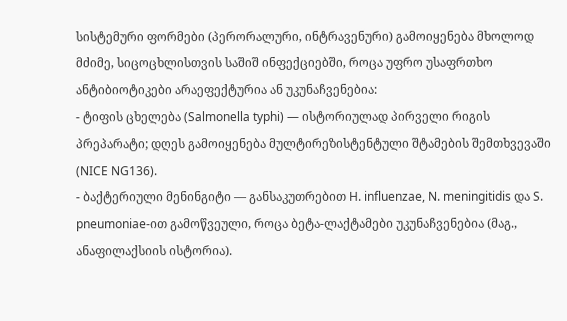სისტემური ფორმები (პერორალური, ინტრავენური) გამოიყენება მხოლოდ მძიმე, სიცოცხლისთვის საშიშ ინფექციებში, როცა უფრო უსაფრთხო ანტიბიოტიკები არაეფექტურია ან უკუნაჩვენებია:
- ტიფის ცხელება (Salmonella typhi) — ისტორიულად პირველი რიგის პრეპარატი; დღეს გამოიყენება მულტირეზისტენტული შტამების შემთხვევაში (NICE NG136).
- ბაქტერიული მენინგიტი — განსაკუთრებით H. influenzae, N. meningitidis და S. pneumoniae-ით გამოწვეული, როცა ბეტა-ლაქტამები უკუნაჩვენებია (მაგ., ანაფილაქსიის ისტორია).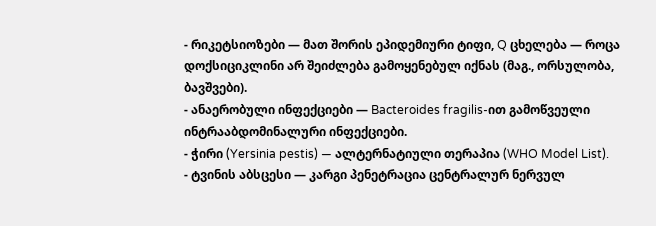- რიკეტსიოზები — მათ შორის ეპიდემიური ტიფი, Q ცხელება — როცა დოქსიციკლინი არ შეიძლება გამოყენებულ იქნას (მაგ., ორსულობა, ბავშვები).
- ანაერობული ინფექციები — Bacteroides fragilis-ით გამოწვეული ინტრააბდომინალური ინფექციები.
- ჭირი (Yersinia pestis) — ალტერნატიული თერაპია (WHO Model List).
- ტვინის აბსცესი — კარგი პენეტრაცია ცენტრალურ ნერვულ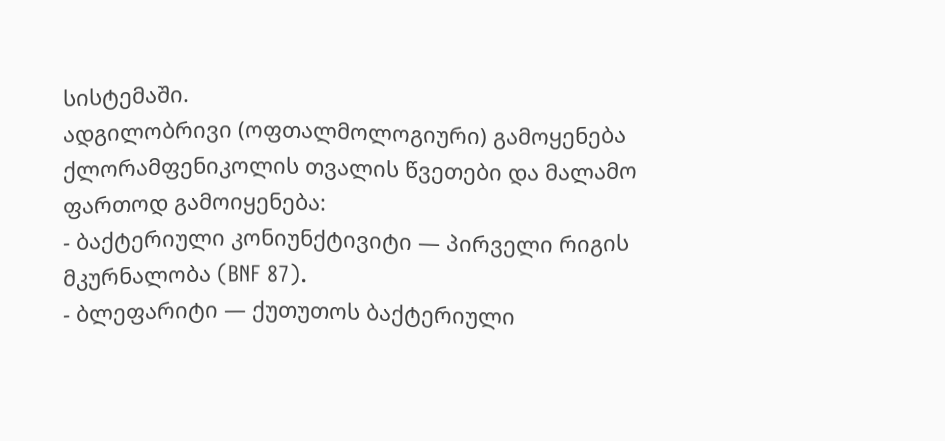სისტემაში.
ადგილობრივი (ოფთალმოლოგიური) გამოყენება
ქლორამფენიკოლის თვალის წვეთები და მალამო ფართოდ გამოიყენება:
- ბაქტერიული კონიუნქტივიტი — პირველი რიგის მკურნალობა (BNF 87).
- ბლეფარიტი — ქუთუთოს ბაქტერიული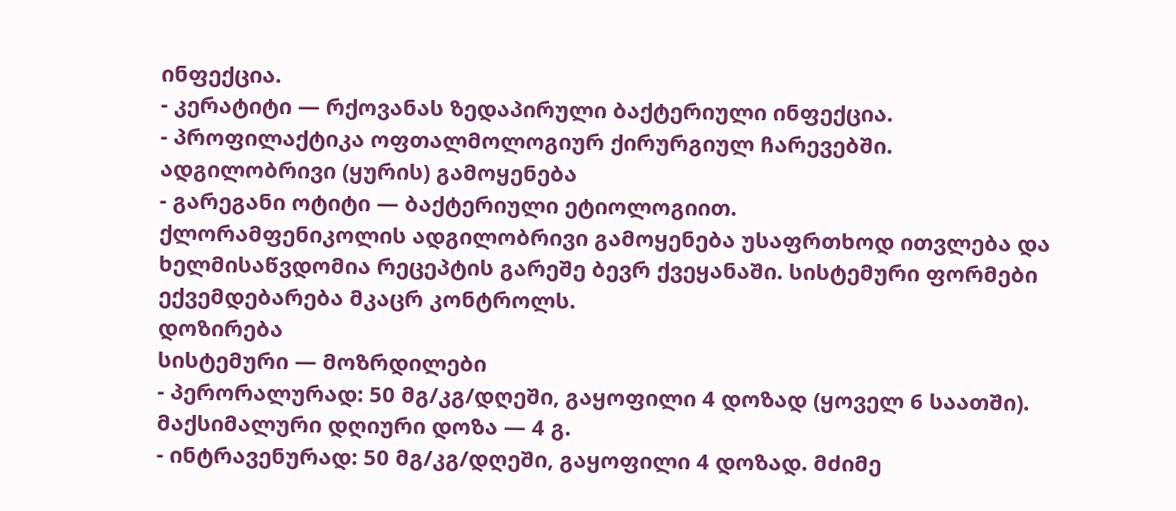ინფექცია.
- კერატიტი — რქოვანას ზედაპირული ბაქტერიული ინფექცია.
- პროფილაქტიკა ოფთალმოლოგიურ ქირურგიულ ჩარევებში.
ადგილობრივი (ყურის) გამოყენება
- გარეგანი ოტიტი — ბაქტერიული ეტიოლოგიით.
ქლორამფენიკოლის ადგილობრივი გამოყენება უსაფრთხოდ ითვლება და ხელმისაწვდომია რეცეპტის გარეშე ბევრ ქვეყანაში. სისტემური ფორმები ექვემდებარება მკაცრ კონტროლს.
დოზირება
სისტემური — მოზრდილები
- პერორალურად: 50 მგ/კგ/დღეში, გაყოფილი 4 დოზად (ყოველ 6 საათში). მაქსიმალური დღიური დოზა — 4 გ.
- ინტრავენურად: 50 მგ/კგ/დღეში, გაყოფილი 4 დოზად. მძიმე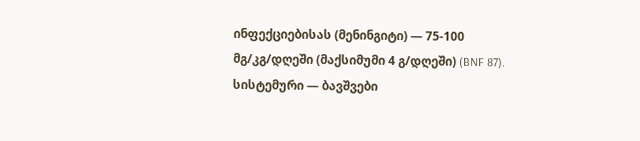ინფექციებისას (მენინგიტი) — 75-100 მგ/კგ/დღეში (მაქსიმუმი 4 გ/დღეში) (BNF 87).
სისტემური — ბავშვები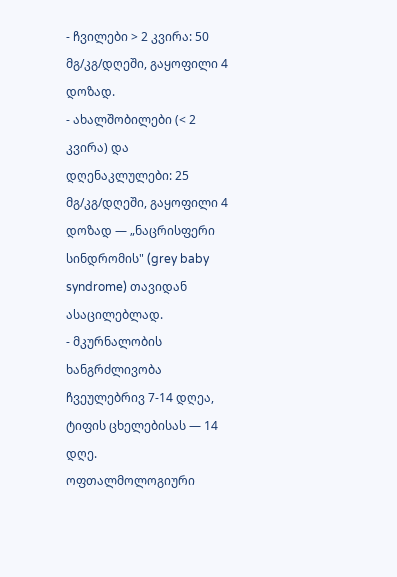- ჩვილები > 2 კვირა: 50 მგ/კგ/დღეში, გაყოფილი 4 დოზად.
- ახალშობილები (< 2 კვირა) და დღენაკლულები: 25 მგ/კგ/დღეში, გაყოფილი 4 დოზად — „ნაცრისფერი სინდრომის" (grey baby syndrome) თავიდან ასაცილებლად.
- მკურნალობის ხანგრძლივობა ჩვეულებრივ 7-14 დღეა, ტიფის ცხელებისას — 14 დღე.
ოფთალმოლოგიური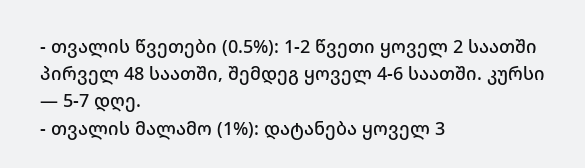- თვალის წვეთები (0.5%): 1-2 წვეთი ყოველ 2 საათში პირველ 48 საათში, შემდეგ ყოველ 4-6 საათში. კურსი — 5-7 დღე.
- თვალის მალამო (1%): დატანება ყოველ 3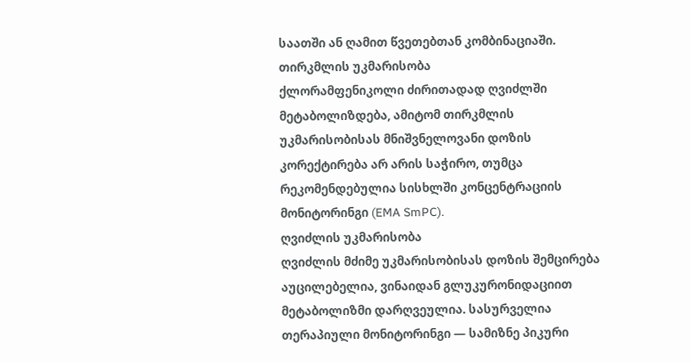საათში ან ღამით წვეთებთან კომბინაციაში.
თირკმლის უკმარისობა
ქლორამფენიკოლი ძირითადად ღვიძლში მეტაბოლიზდება, ამიტომ თირკმლის უკმარისობისას მნიშვნელოვანი დოზის კორექტირება არ არის საჭირო, თუმცა რეკომენდებულია სისხლში კონცენტრაციის მონიტორინგი (EMA SmPC).
ღვიძლის უკმარისობა
ღვიძლის მძიმე უკმარისობისას დოზის შემცირება აუცილებელია, ვინაიდან გლუკურონიდაციით მეტაბოლიზმი დარღვეულია. სასურველია თერაპიული მონიტორინგი — სამიზნე პიკური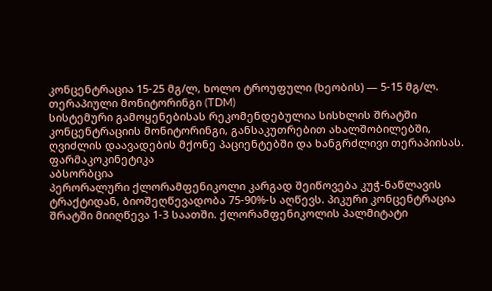კონცენტრაცია 15-25 მგ/ლ, ხოლო ტროუფული (ხეობის) — 5-15 მგ/ლ.
თერაპიული მონიტორინგი (TDM)
სისტემური გამოყენებისას რეკომენდებულია სისხლის შრატში კონცენტრაციის მონიტორინგი, განსაკუთრებით ახალშობილებში, ღვიძლის დაავადების მქონე პაციენტებში და ხანგრძლივი თერაპიისას.
ფარმაკოკინეტიკა
აბსორბცია
პერორალური ქლორამფენიკოლი კარგად შეიწოვება კუჭ-ნაწლავის ტრაქტიდან, ბიოშეღწევადობა 75-90%-ს აღწევს. პიკური კონცენტრაცია შრატში მიიღწევა 1-3 საათში. ქლორამფენიკოლის პალმიტატი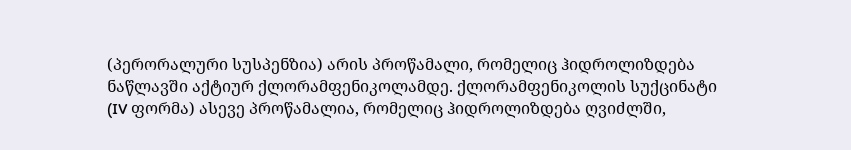(პერორალური სუსპენზია) არის პროწამალი, რომელიც ჰიდროლიზდება ნაწლავში აქტიურ ქლორამფენიკოლამდე. ქლორამფენიკოლის სუქცინატი (IV ფორმა) ასევე პროწამალია, რომელიც ჰიდროლიზდება ღვიძლში,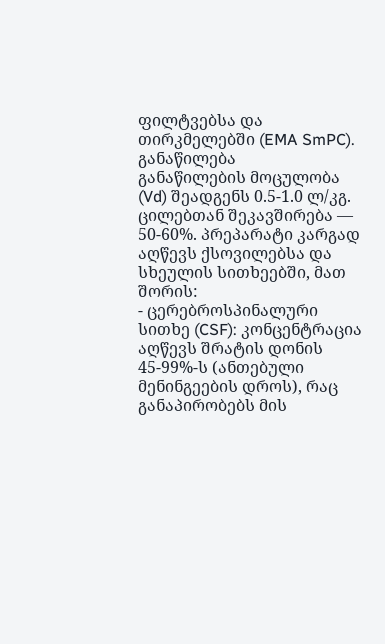ფილტვებსა და თირკმელებში (EMA SmPC).
განაწილება
განაწილების მოცულობა (Vd) შეადგენს 0.5-1.0 ლ/კგ. ცილებთან შეკავშირება — 50-60%. პრეპარატი კარგად აღწევს ქსოვილებსა და სხეულის სითხეებში, მათ შორის:
- ცერებროსპინალური სითხე (CSF): კონცენტრაცია აღწევს შრატის დონის 45-99%-ს (ანთებული მენინგეების დროს), რაც განაპირობებს მის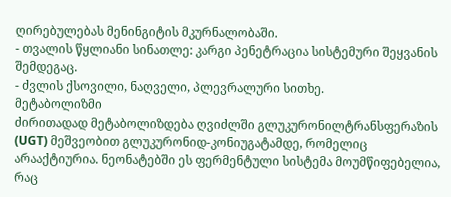ღირებულებას მენინგიტის მკურნალობაში.
- თვალის წყლიანი სინათლე: კარგი პენეტრაცია სისტემური შეყვანის შემდეგაც.
- ძვლის ქსოვილი, ნაღველი, პლევრალური სითხე.
მეტაბოლიზმი
ძირითადად მეტაბოლიზდება ღვიძლში გლუკურონილტრანსფერაზის (UGT) მეშვეობით გლუკურონიდ-კონიუგატამდე, რომელიც არააქტიურია. ნეონატებში ეს ფერმენტული სისტემა მოუმწიფებელია, რაც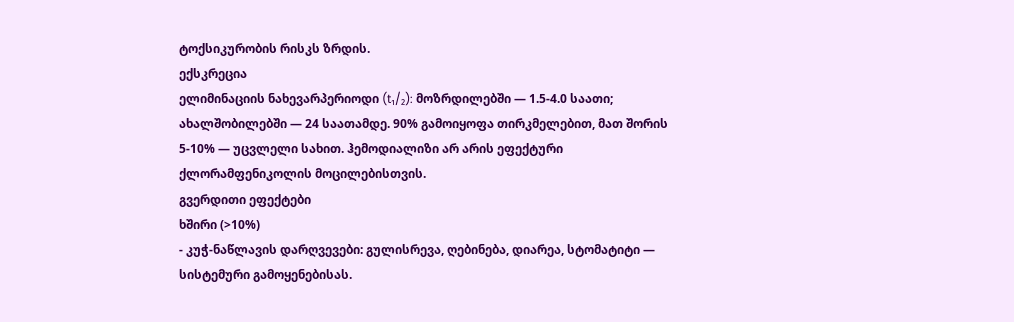ტოქსიკურობის რისკს ზრდის.
ექსკრეცია
ელიმინაციის ნახევარპერიოდი (t₁/₂): მოზრდილებში — 1.5-4.0 საათი; ახალშობილებში — 24 საათამდე. 90% გამოიყოფა თირკმელებით, მათ შორის 5-10% — უცვლელი სახით. ჰემოდიალიზი არ არის ეფექტური ქლორამფენიკოლის მოცილებისთვის.
გვერდითი ეფექტები
ხშირი (>10%)
- კუჭ-ნაწლავის დარღვევები: გულისრევა, ღებინება, დიარეა, სტომატიტი — სისტემური გამოყენებისას.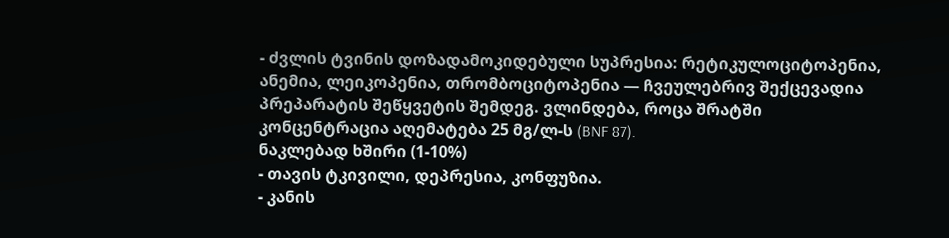- ძვლის ტვინის დოზადამოკიდებული სუპრესია: რეტიკულოციტოპენია, ანემია, ლეიკოპენია, თრომბოციტოპენია — ჩვეულებრივ შექცევადია პრეპარატის შეწყვეტის შემდეგ. ვლინდება, როცა შრატში კონცენტრაცია აღემატება 25 მგ/ლ-ს (BNF 87).
ნაკლებად ხშირი (1-10%)
- თავის ტკივილი, დეპრესია, კონფუზია.
- კანის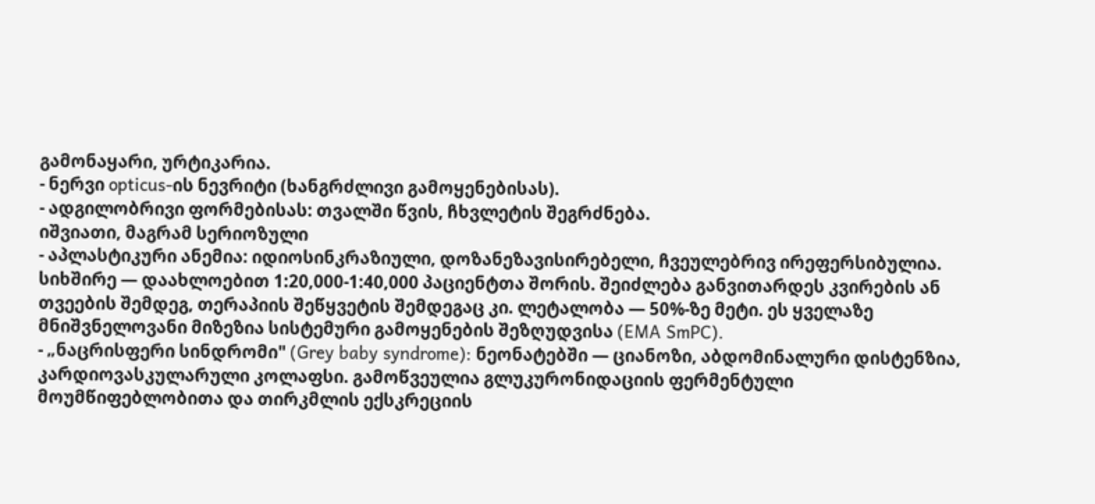გამონაყარი, ურტიკარია.
- ნერვი opticus-ის ნევრიტი (ხანგრძლივი გამოყენებისას).
- ადგილობრივი ფორმებისას: თვალში წვის, ჩხვლეტის შეგრძნება.
იშვიათი, მაგრამ სერიოზული
- აპლასტიკური ანემია: იდიოსინკრაზიული, დოზანეზავისირებელი, ჩვეულებრივ ირეფერსიბულია. სიხშირე — დაახლოებით 1:20,000-1:40,000 პაციენტთა შორის. შეიძლება განვითარდეს კვირების ან თვეების შემდეგ, თერაპიის შეწყვეტის შემდეგაც კი. ლეტალობა — 50%-ზე მეტი. ეს ყველაზე მნიშვნელოვანი მიზეზია სისტემური გამოყენების შეზღუდვისა (EMA SmPC).
- „ნაცრისფერი სინდრომი" (Grey baby syndrome): ნეონატებში — ციანოზი, აბდომინალური დისტენზია, კარდიოვასკულარული კოლაფსი. გამოწვეულია გლუკურონიდაციის ფერმენტული მოუმწიფებლობითა და თირკმლის ექსკრეციის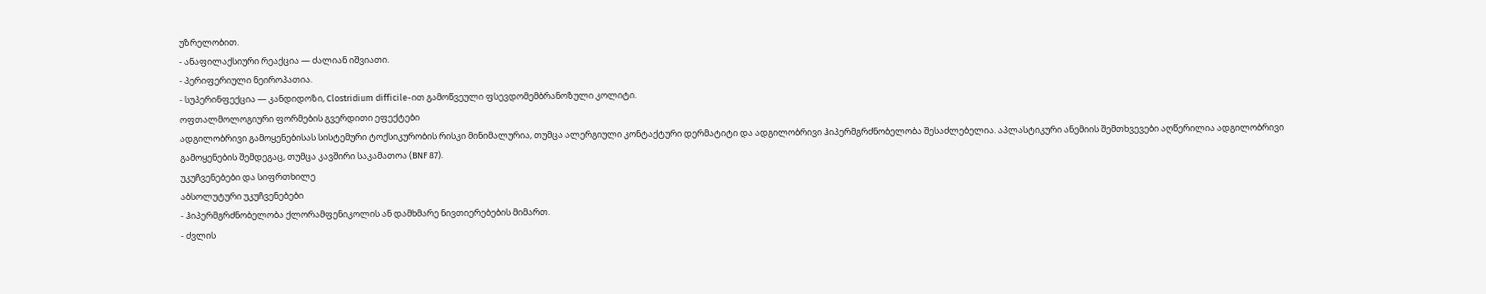უზრელობით.
- ანაფილაქსიური რეაქცია — ძალიან იშვიათი.
- პერიფერიული ნეიროპათია.
- სუპერინფექცია — კანდიდოზი, Clostridium difficile-ით გამოწვეული ფსევდომემბრანოზული კოლიტი.
ოფთალმოლოგიური ფორმების გვერდითი ეფექტები
ადგილობრივი გამოყენებისას სისტემური ტოქსიკურობის რისკი მინიმალურია, თუმცა ალერგიული კონტაქტური დერმატიტი და ადგილობრივი ჰიპერმგრძნობელობა შესაძლებელია. აპლასტიკური ანემიის შემთხვევები აღწერილია ადგილობრივი გამოყენების შემდეგაც, თუმცა კავშირი საკამათოა (BNF 87).
უკუჩვენებები და სიფრთხილე
აბსოლუტური უკუჩვენებები
- ჰიპერმგრძნობელობა ქლორამფენიკოლის ან დამხმარე ნივთიერებების მიმართ.
- ძვლის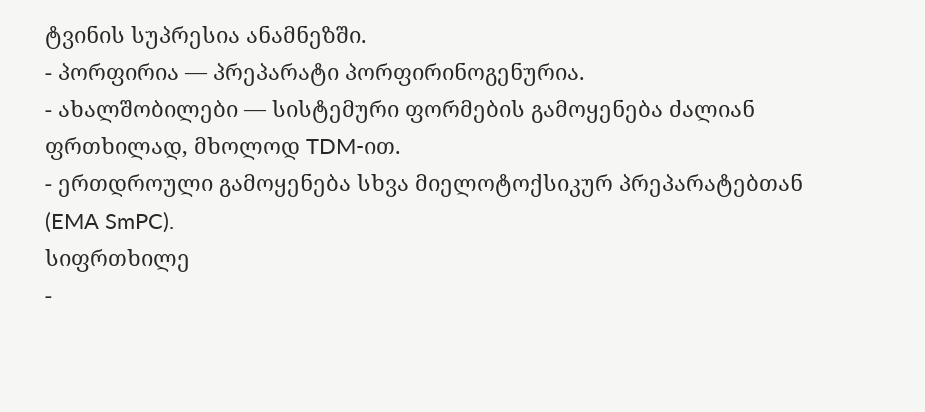ტვინის სუპრესია ანამნეზში.
- პორფირია — პრეპარატი პორფირინოგენურია.
- ახალშობილები — სისტემური ფორმების გამოყენება ძალიან ფრთხილად, მხოლოდ TDM-ით.
- ერთდროული გამოყენება სხვა მიელოტოქსიკურ პრეპარატებთან (EMA SmPC).
სიფრთხილე
-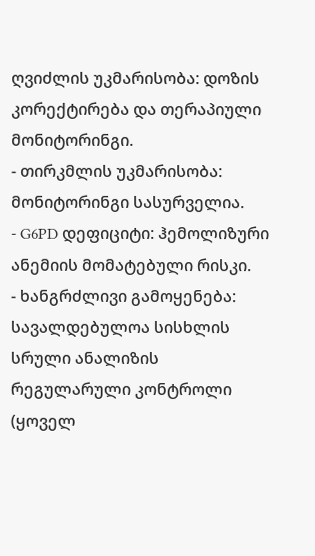ღვიძლის უკმარისობა: დოზის კორექტირება და თერაპიული მონიტორინგი.
- თირკმლის უკმარისობა: მონიტორინგი სასურველია.
- G6PD დეფიციტი: ჰემოლიზური ანემიის მომატებული რისკი.
- ხანგრძლივი გამოყენება: სავალდებულოა სისხლის სრული ანალიზის რეგულარული კონტროლი (ყოველ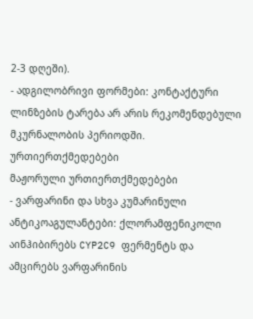2-3 დღეში).
- ადგილობრივი ფორმები: კონტაქტური ლინზების ტარება არ არის რეკომენდებული მკურნალობის პერიოდში.
ურთიერთქმედებები
მაჟორული ურთიერთქმედებები
- ვარფარინი და სხვა კუმარინული ანტიკოაგულანტები: ქლორამფენიკოლი აინჰიბირებს CYP2C9 ფერმენტს და ამცირებს ვარფარინის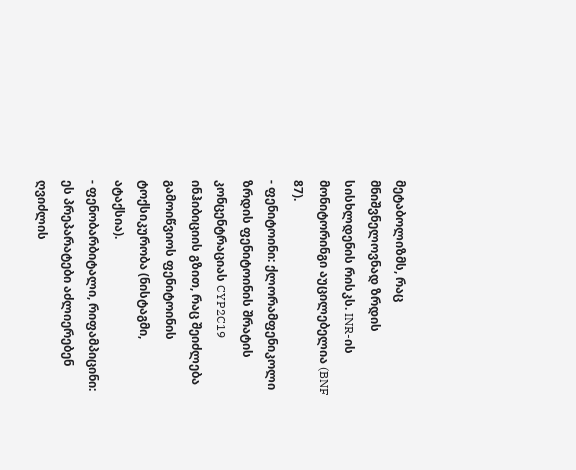მეტაბოლიზმს, რაც მნიშვნელოვნად ზრდის სისხლდენის რისკს. INR-ის მონიტორინგი აუცილებელია (BNF 87).
- ფენიტოინი: ქლორამფენიკოლი ზრდის ფენიტოინის შრატის კონცენტრაციას CYP2C19 ინჰიბიციის გზით, რაც შეიძლება გამოიწვიოს ფენიტოინის ტოქსიკურობა (ნისტაგმი, ატაქსია).
- ფენობარბიტალი, რიფამპიცინი: ეს პრეპარატები აძლიერებენ ღვიძლის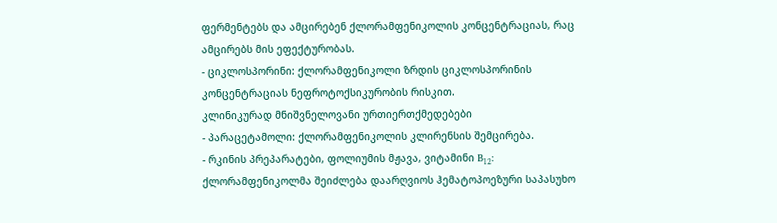ფერმენტებს და ამცირებენ ქლორამფენიკოლის კონცენტრაციას, რაც ამცირებს მის ეფექტურობას.
- ციკლოსპორინი: ქლორამფენიკოლი ზრდის ციკლოსპორინის კონცენტრაციას ნეფროტოქსიკურობის რისკით.
კლინიკურად მნიშვნელოვანი ურთიერთქმედებები
- პარაცეტამოლი: ქლორამფენიკოლის კლირენსის შემცირება.
- რკინის პრეპარატები, ფოლიუმის მჟავა, ვიტამინი B₁₂: ქლორამფენიკოლმა შეიძლება დაარღვიოს ჰემატოპოეზური საპასუხო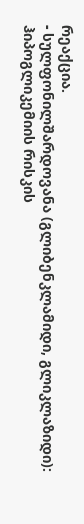რეაქცია.
- სულფონილშარდოვანა (გლიბენკლამიდი, გლიკლაზიდი): ჰიპოგლიკემიის რისკის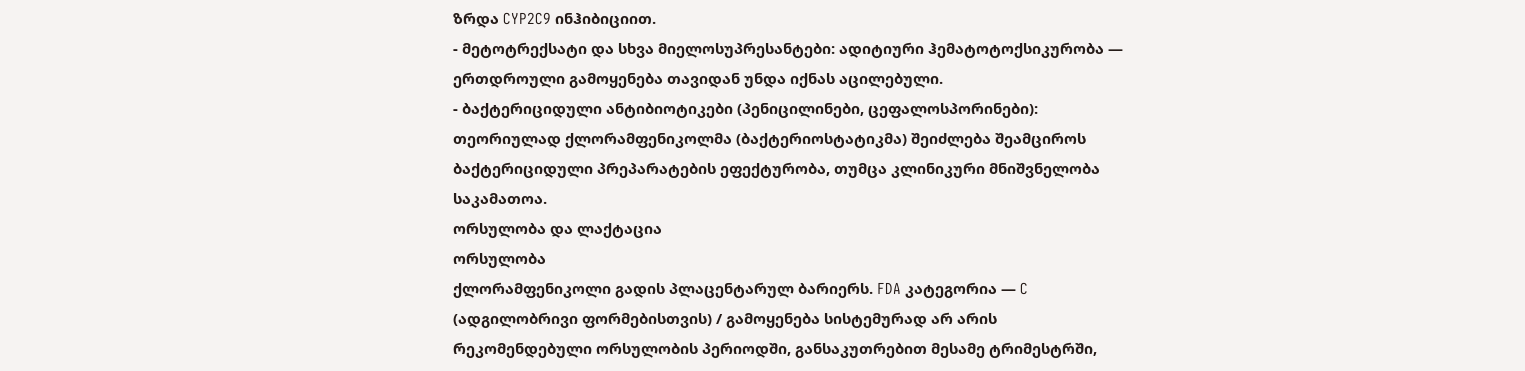ზრდა CYP2C9 ინჰიბიციით.
- მეტოტრექსატი და სხვა მიელოსუპრესანტები: ადიტიური ჰემატოტოქსიკურობა — ერთდროული გამოყენება თავიდან უნდა იქნას აცილებული.
- ბაქტერიციდული ანტიბიოტიკები (პენიცილინები, ცეფალოსპორინები): თეორიულად ქლორამფენიკოლმა (ბაქტერიოსტატიკმა) შეიძლება შეამციროს ბაქტერიციდული პრეპარატების ეფექტურობა, თუმცა კლინიკური მნიშვნელობა საკამათოა.
ორსულობა და ლაქტაცია
ორსულობა
ქლორამფენიკოლი გადის პლაცენტარულ ბარიერს. FDA კატეგორია — C (ადგილობრივი ფორმებისთვის) / გამოყენება სისტემურად არ არის რეკომენდებული ორსულობის პერიოდში, განსაკუთრებით მესამე ტრიმესტრში,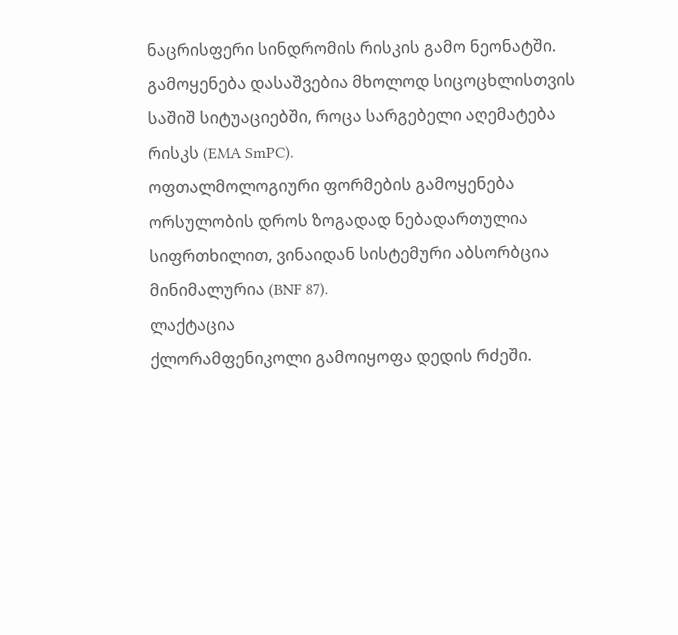ნაცრისფერი სინდრომის რისკის გამო ნეონატში. გამოყენება დასაშვებია მხოლოდ სიცოცხლისთვის საშიშ სიტუაციებში, როცა სარგებელი აღემატება რისკს (EMA SmPC).
ოფთალმოლოგიური ფორმების გამოყენება ორსულობის დროს ზოგადად ნებადართულია სიფრთხილით, ვინაიდან სისტემური აბსორბცია მინიმალურია (BNF 87).
ლაქტაცია
ქლორამფენიკოლი გამოიყოფა დედის რძეში.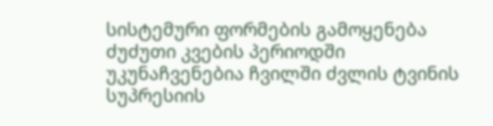სისტემური ფორმების გამოყენება ძუძუთი კვების პერიოდში უკუნაჩვენებია ჩვილში ძვლის ტვინის სუპრესიის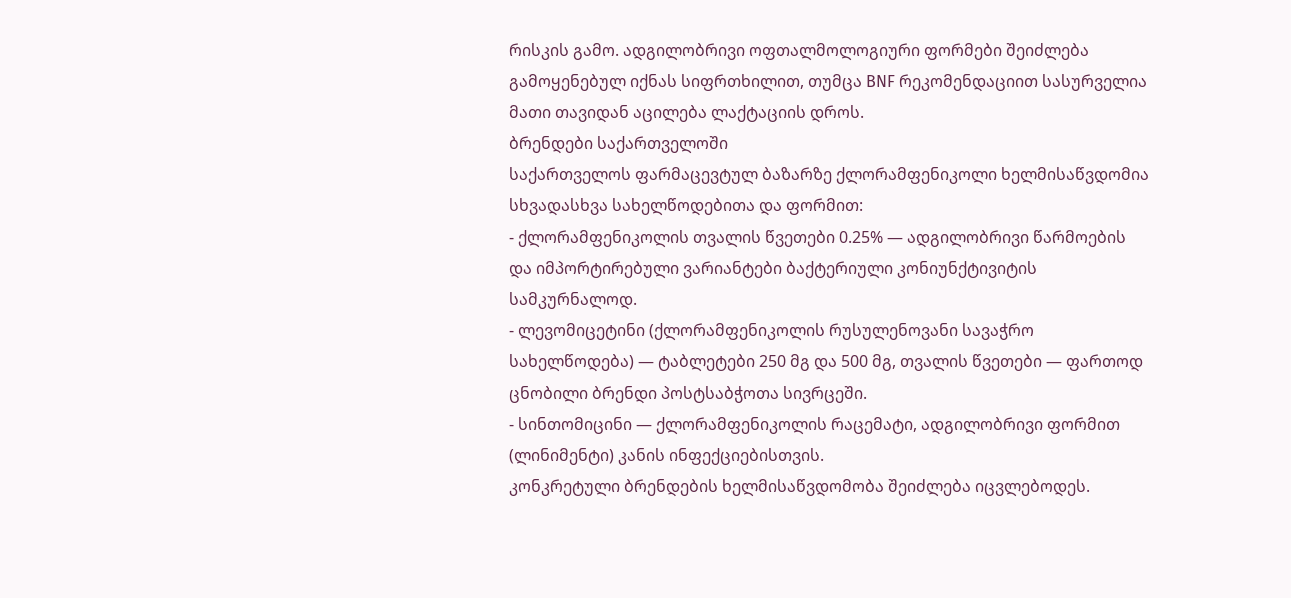რისკის გამო. ადგილობრივი ოფთალმოლოგიური ფორმები შეიძლება გამოყენებულ იქნას სიფრთხილით, თუმცა BNF რეკომენდაციით სასურველია მათი თავიდან აცილება ლაქტაციის დროს.
ბრენდები საქართველოში
საქართველოს ფარმაცევტულ ბაზარზე ქლორამფენიკოლი ხელმისაწვდომია სხვადასხვა სახელწოდებითა და ფორმით:
- ქლორამფენიკოლის თვალის წვეთები 0.25% — ადგილობრივი წარმოების და იმპორტირებული ვარიანტები ბაქტერიული კონიუნქტივიტის სამკურნალოდ.
- ლევომიცეტინი (ქლორამფენიკოლის რუსულენოვანი სავაჭრო სახელწოდება) — ტაბლეტები 250 მგ და 500 მგ, თვალის წვეთები — ფართოდ ცნობილი ბრენდი პოსტსაბჭოთა სივრცეში.
- სინთომიცინი — ქლორამფენიკოლის რაცემატი, ადგილობრივი ფორმით (ლინიმენტი) კანის ინფექციებისთვის.
კონკრეტული ბრენდების ხელმისაწვდომობა შეიძლება იცვლებოდეს.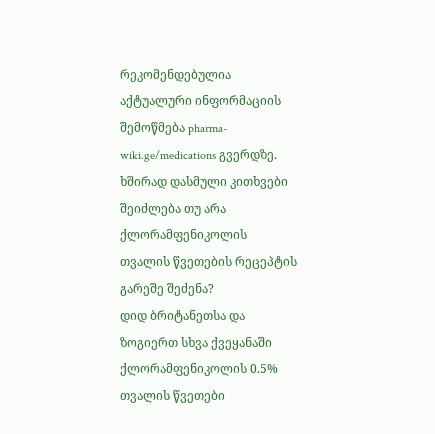რეკომენდებულია აქტუალური ინფორმაციის შემოწმება pharma-wiki.ge/medications გვერდზე.
ხშირად დასმული კითხვები
შეიძლება თუ არა ქლორამფენიკოლის თვალის წვეთების რეცეპტის გარეშე შეძენა?
დიდ ბრიტანეთსა და ზოგიერთ სხვა ქვეყანაში ქლორამფენიკოლის 0.5% თვალის წვეთები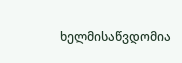ხელმისაწვდომია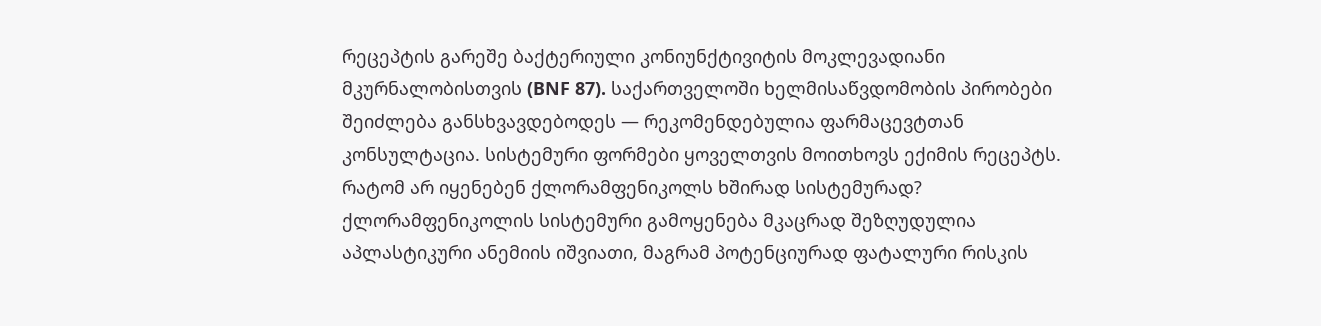რეცეპტის გარეშე ბაქტერიული კონიუნქტივიტის მოკლევადიანი მკურნალობისთვის (BNF 87). საქართველოში ხელმისაწვდომობის პირობები შეიძლება განსხვავდებოდეს — რეკომენდებულია ფარმაცევტთან კონსულტაცია. სისტემური ფორმები ყოველთვის მოითხოვს ექიმის რეცეპტს.
რატომ არ იყენებენ ქლორამფენიკოლს ხშირად სისტემურად?
ქლორამფენიკოლის სისტემური გამოყენება მკაცრად შეზღუდულია აპლასტიკური ანემიის იშვიათი, მაგრამ პოტენციურად ფატალური რისკის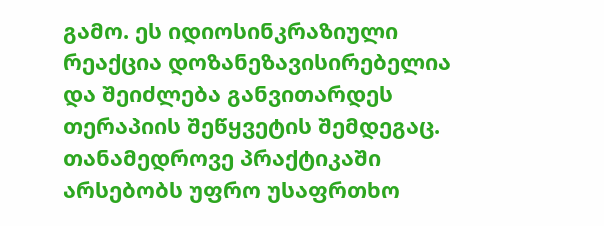გამო. ეს იდიოსინკრაზიული რეაქცია დოზანეზავისირებელია და შეიძლება განვითარდეს თერაპიის შეწყვეტის შემდეგაც. თანამედროვე პრაქტიკაში არსებობს უფრო უსაფრთხო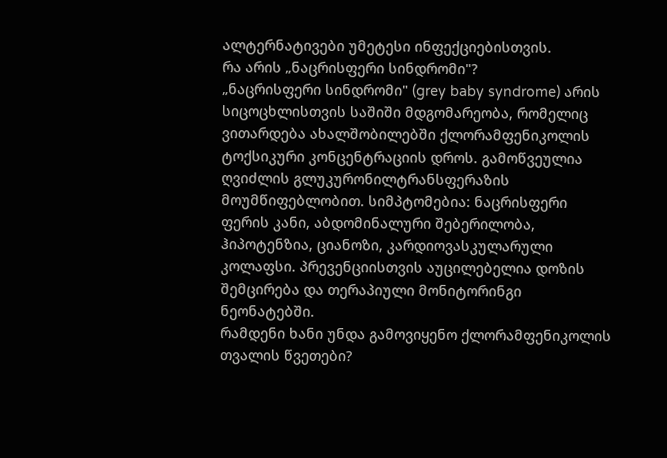ალტერნატივები უმეტესი ინფექციებისთვის.
რა არის „ნაცრისფერი სინდრომი"?
„ნაცრისფერი სინდრომი" (grey baby syndrome) არის სიცოცხლისთვის საშიში მდგომარეობა, რომელიც ვითარდება ახალშობილებში ქლორამფენიკოლის ტოქსიკური კონცენტრაციის დროს. გამოწვეულია ღვიძლის გლუკურონილტრანსფერაზის მოუმწიფებლობით. სიმპტომებია: ნაცრისფერი ფერის კანი, აბდომინალური შებერილობა, ჰიპოტენზია, ციანოზი, კარდიოვასკულარული კოლაფსი. პრევენციისთვის აუცილებელია დოზის შემცირება და თერაპიული მონიტორინგი ნეონატებში.
რამდენი ხანი უნდა გამოვიყენო ქლორამფენიკოლის თვალის წვეთები?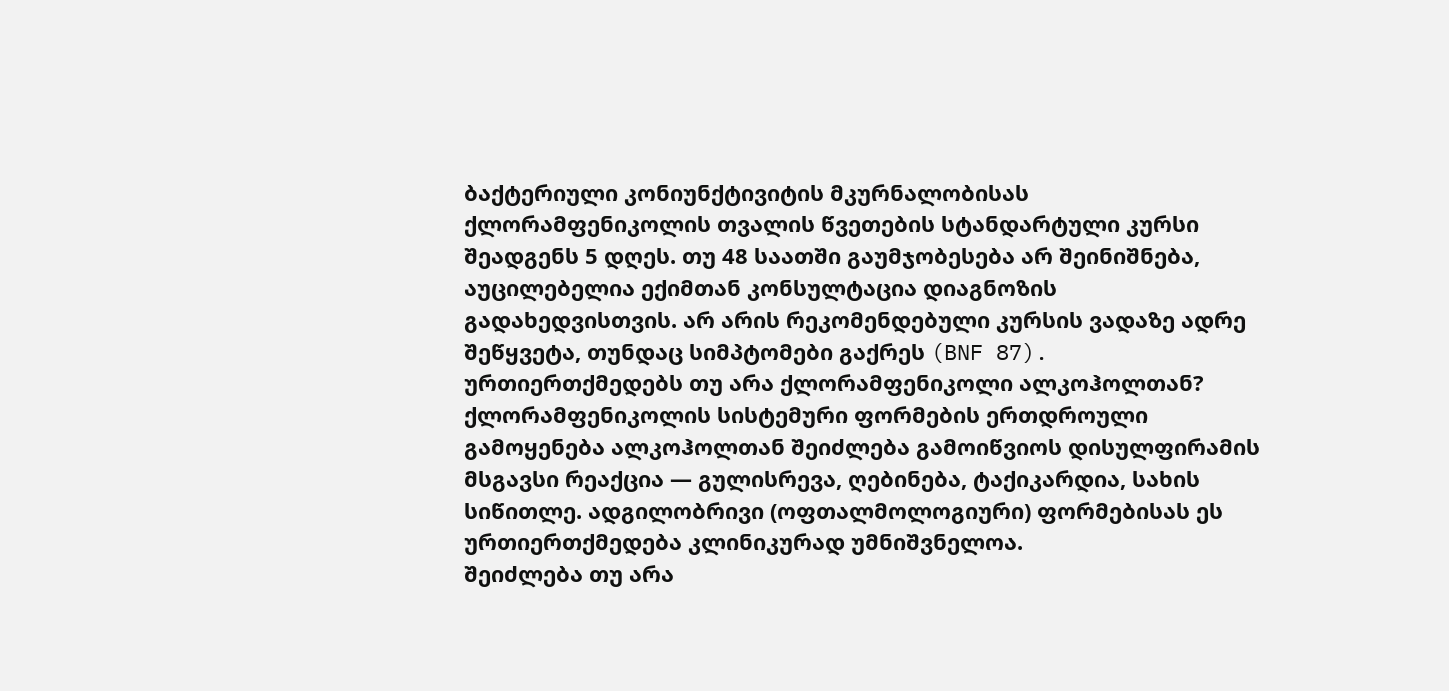ბაქტერიული კონიუნქტივიტის მკურნალობისას ქლორამფენიკოლის თვალის წვეთების სტანდარტული კურსი შეადგენს 5 დღეს. თუ 48 საათში გაუმჯობესება არ შეინიშნება, აუცილებელია ექიმთან კონსულტაცია დიაგნოზის გადახედვისთვის. არ არის რეკომენდებული კურსის ვადაზე ადრე შეწყვეტა, თუნდაც სიმპტომები გაქრეს (BNF 87).
ურთიერთქმედებს თუ არა ქლორამფენიკოლი ალკოჰოლთან?
ქლორამფენიკოლის სისტემური ფორმების ერთდროული გამოყენება ალკოჰოლთან შეიძლება გამოიწვიოს დისულფირამის მსგავსი რეაქცია — გულისრევა, ღებინება, ტაქიკარდია, სახის სიწითლე. ადგილობრივი (ოფთალმოლოგიური) ფორმებისას ეს ურთიერთქმედება კლინიკურად უმნიშვნელოა.
შეიძლება თუ არა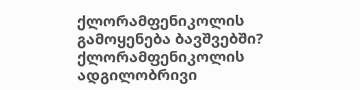ქლორამფენიკოლის გამოყენება ბავშვებში?
ქლორამფენიკოლის ადგილობრივი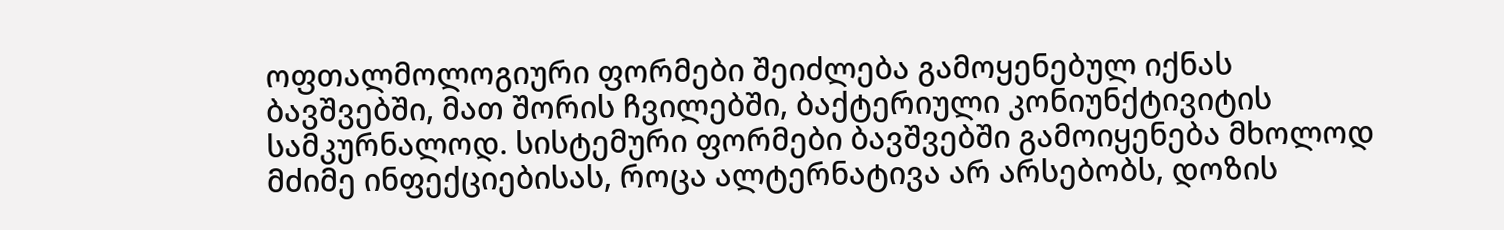ოფთალმოლოგიური ფორმები შეიძლება გამოყენებულ იქნას ბავშვებში, მათ შორის ჩვილებში, ბაქტერიული კონიუნქტივიტის სამკურნალოდ. სისტემური ფორმები ბავშვებში გამოიყენება მხოლოდ მძიმე ინფექციებისას, როცა ალტერნატივა არ არსებობს, დოზის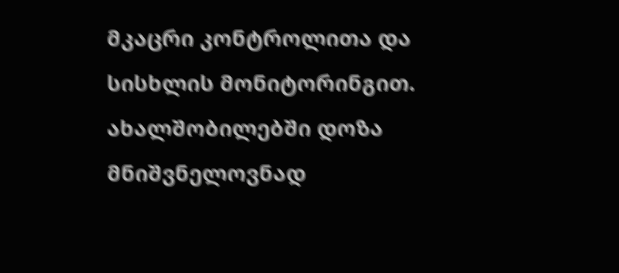მკაცრი კონტროლითა და სისხლის მონიტორინგით. ახალშობილებში დოზა მნიშვნელოვნად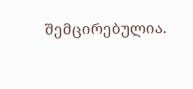შემცირებულია.